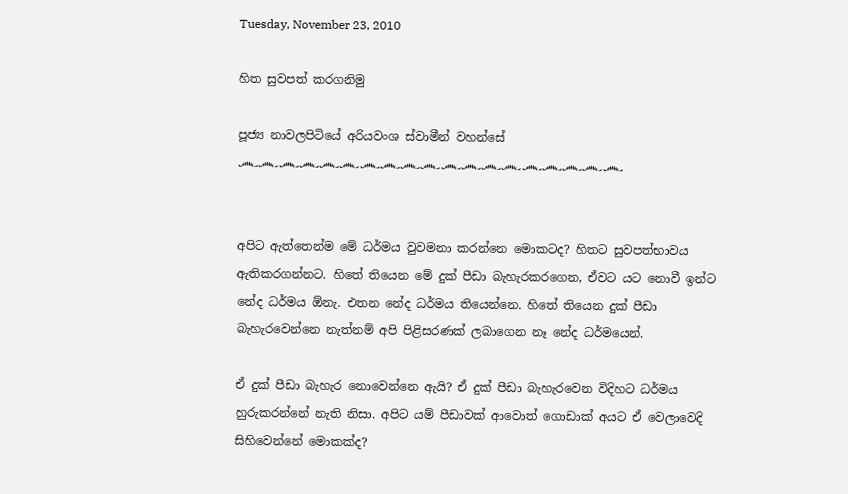Tuesday, November 23, 2010

හිත සුවපත් කරගනිමු

පූජ්‍ය නාවලපිටියේ අරියවංශ ස්වාමීන් වහන්සේ
෴෴෴෴෴෴෴෴෴෴෴෴෴෴෴෴෴෴෴


අපිට ඇත්තෙන්ම මේ ධර්මය වුවමනා කරන්නෙ මොකටද? හිතට සුවපත්භාවය ඇතිකරගන්නට. හිතේ තියෙන මේ දුක් පීඩා බැහැරකරගෙන, ඒවට යට නොවී ඉන්ට නේද ධර්මය ඕනැ. එතන නේද ධර්මය තියෙන්නෙ. හිතේ තියෙන දුක් පීඩා බැහැරවෙන්නෙ නැත්නම් අපි පිළිසරණක් ලබාගෙන නෑ නේද ධර්මයෙන්.

ඒ දුක් පීඩා බැහැර නොවෙන්නෙ ඇයි? ඒ දුක් පීඩා බැහැරවෙන විදිහට ධර්මය හුරුකරන්නේ නැති නිසා. අපිට යම් පීඩාවක් ආවොත් ගොඩාක් අයට ඒ වෙලාවෙදි සිහිවෙන්නේ මොකක්ද?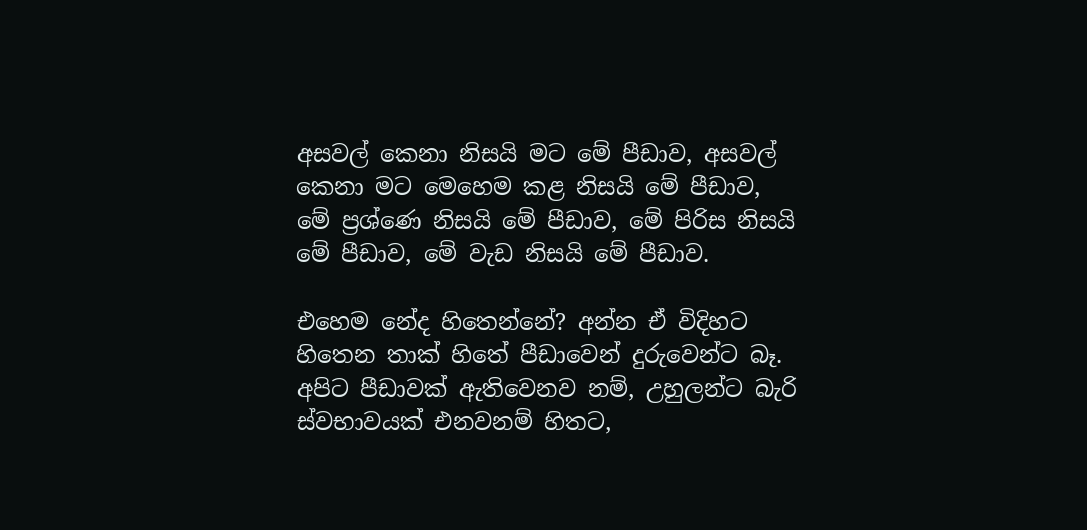අසවල් කෙනා නිසයි මට මේ පීඩාව, අසවල් කෙනා මට මෙහෙම කළ නිසයි මේ පීඩාව, මේ ප්‍රශ්ණෙ නිසයි මේ පීඩාව, මේ පිරිස නිසයි මේ පීඩාව, මේ වැඩ නිසයි මේ පීඩාව.

එහෙම නේද හිතෙන්නේ? අන්න ඒ විදිහට හිතෙන තාක් හිතේ පීඩාවෙන් දුරුවෙන්ට බෑ. අපිට පීඩාවක් ඇතිවෙනව නම්, උහුලන්ට බැරි ස්වභාවයක් එනවනම් හිතට,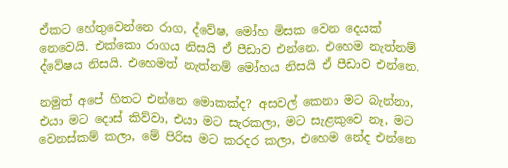ඒකට හේතුවෙන්නෙ රාග, ද්වේෂ, මෝහ මිසක වෙන දෙයක් නෙවෙයි. එක්කො රාගය නිසයි ඒ පීඩාව එන්නෙ. එහෙම නැත්නම් ද්වේෂය නිසයි. එහෙමත් නැත්නම් මෝහය නිසයි ඒ පීඩාව එන්නෙ.

නමුත් අපේ හිතට එන්නෙ මොකක්ද? අසවල් කෙනා මට බැන්නා, එයා මට දොස් කිව්වා, එයා මට සැරකලා, මට සැළකුවෙ නෑ, මට වෙනස්කම් කලා, මේ පිරිස මට කරදර කලා, එහෙම නේද එන්නෙ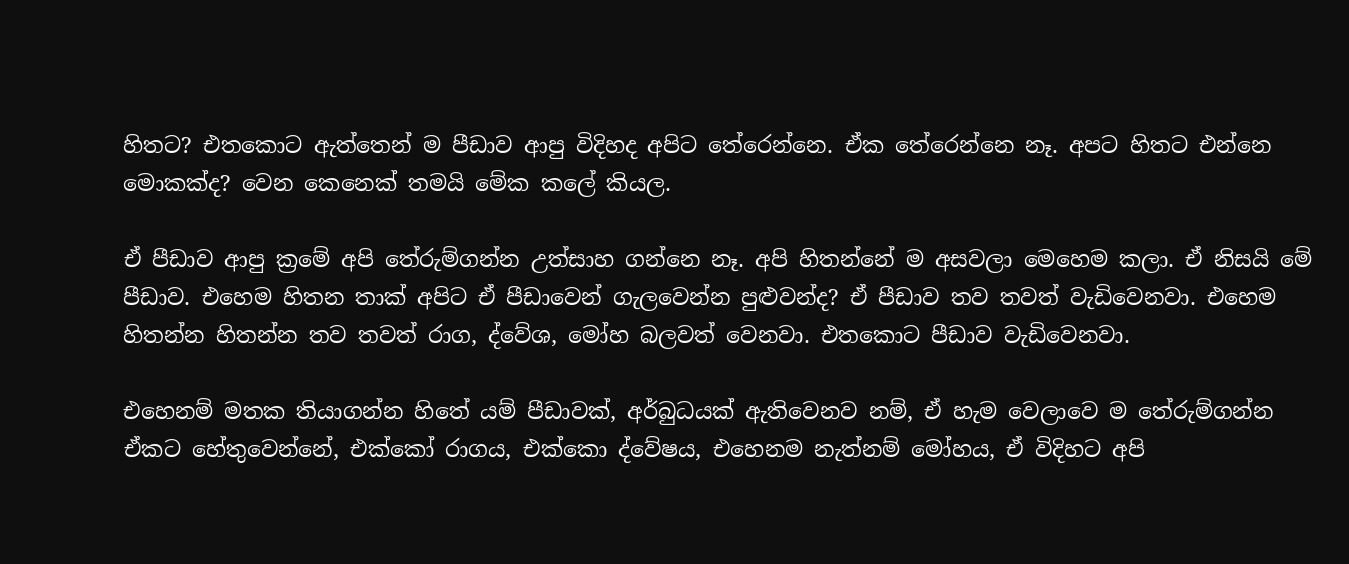හිතට? එතකොට ඇත්තෙන් ම පීඩාව ආපු විදිහද අපිට තේරෙන්නෙ. ඒක තේරෙන්නෙ නෑ. අපට හිතට එන්නෙ මොකක්ද? වෙන කෙනෙක් තමයි මේක කලේ කියල.

ඒ පීඩාව ආපු ක්‍රමේ අපි තේරුම්ගන්න උත්සාහ ගන්නෙ නෑ. අපි හිතන්නේ ම අසවලා මෙහෙම කලා. ඒ නිසයි මේ පීඩාව. එහෙම හිතන තාක් අපිට ඒ පීඩාවෙන් ගැලවෙන්න පුළුවන්ද? ඒ පීඩාව තව තවත් වැඩිවෙනවා. එහෙම හිතන්න හිතන්න තව තවත් රාග, ද්වේශ, මෝහ බලවත් වෙනවා. එතකොට පීඩාව වැඩිවෙනවා.

එහෙනම් මතක තියාගන්න හිතේ යම් පීඩාවක්, අර්බුධයක් ඇතිවෙනව නම්, ඒ හැම වෙලාවෙ ම තේරුම්ගන්න ඒකට හේතුවෙන්නේ, එක්කෝ රාගය, එක්කො ද්වේෂය, එහෙනම නැත්නම් මෝහය, ඒ විදිහට අපි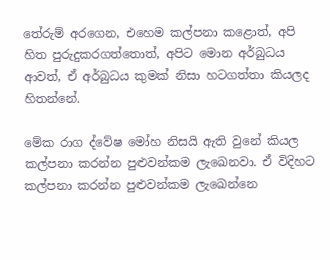තේරුම් අරගෙන, එහෙම කල්පනා කළොත්, අපි හිත පුරුදුකරගත්තොත්, අපිට මොන අර්බුධය ආවත්, ඒ අර්බුධය කුමක් නිසා හටගත්තා කියලද හිතන්නේ.

මේක රාග ද්වේෂ මෝහ නිසයි ඇති වුනේ කියල කල්පනා කරන්න පුළුවන්කම ලැඛෙනවා. ඒ විදිහට කල්පනා කරන්න පුළුවන්කම ලැඛෙන්නෙ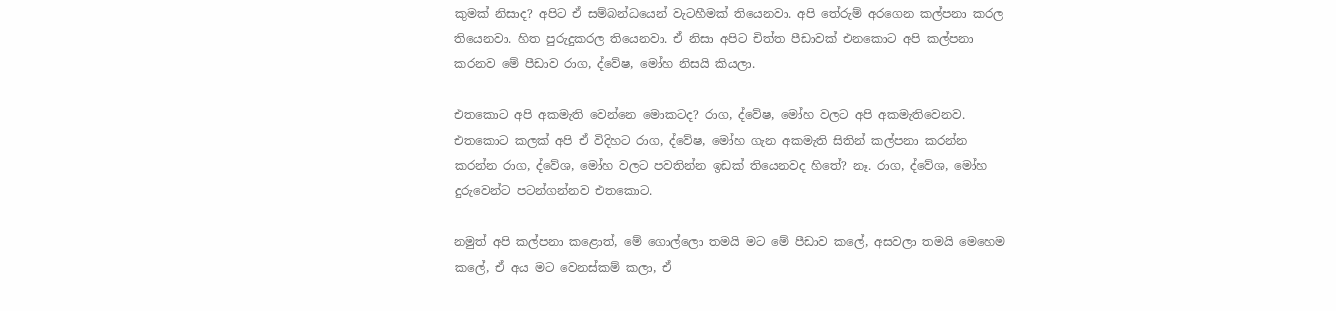කුමක් නිසාද? අපිට ඒ සම්බන්ධයෙන් වැටහීමක් තියෙනවා. අපි තේරුම් අරගෙන කල්පනා කරල තියෙනවා. හිත පුරුදුකරල තියෙනවා. ඒ නිසා අපිට චිත්ත පීඩාවක් එනකොට අපි කල්පනා කරනව මේ පීඩාව රාග, ද්වේෂ, මෝහ නිසයි කියලා.

එතකොට අපි අකමැති වෙන්නෙ මොකටද? රාග, ද්වේෂ, මෝහ වලට අපි අකමැතිවෙනව. එතකොට කලක් අපි ඒ විදිහට රාග, ද්වේෂ, මෝහ ගැන අකමැති සිතින් කල්පනා කරන්න කරන්න රාග, ද්වේශ, මෝහ වලට පවතින්න ඉඩක් තියෙනවද හිතේ? නෑ. රාග, ද්වේශ, මෝහ දුරුවෙන්ට පටන්ගන්නව එතකොට.

නමුත් අපි කල්පනා කළොත්, මේ ගොල්ලො තමයි මට මේ පීඩාව කලේ, අසවලා තමයි මෙහෙම කලේ, ඒ අය මට වෙනස්කම් කලා, ඒ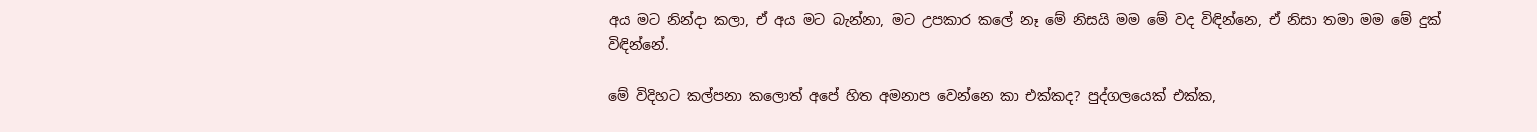අය මට නින්දා කලා, ඒ අය මට බැන්නා, මට උපකාර කලේ නෑ මේ නිසයි මම මේ වද විඳින්නෙ, ඒ නිසා තමා මම මේ දුක් විඳින්නේ.

මේ විදිහට කල්පනා කලොත් අපේ හිත අමනාප වෙන්නෙ කා එක්කද? පුද්ගලයෙක් එක්ක,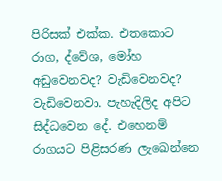පිරිසක් එක්ක. එතකොට රාග, ද්වේශ, මෝහ අඩුවෙනවද? වැඩිවෙනවද? වැඩිවෙනවා. පැහැදිලිද අපිට සිද්ධවෙන දේ. එහෙනම් රාගයට පිළිසරණ ලැඛෙන්නෙ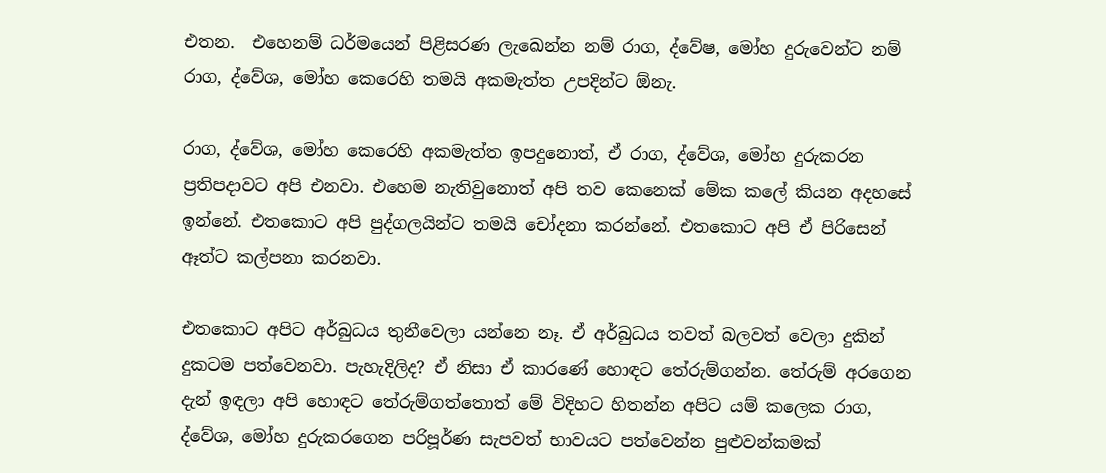එතන.  එහෙනම් ධර්මයෙන් පිළිසරණ ලැඛෙන්න නම් රාග, ද්වේෂ, මෝහ දුරුවෙන්ට නම් රාග, ද්වේශ, මෝහ කෙරෙහි තමයි අකමැත්ත උපදින්ට ඕනැ.

රාග, ද්වේශ, මෝහ කෙරෙහි අකමැත්ත ඉපදුනොත්, ඒ රාග, ද්වේශ, මෝහ දුරුකරන ප්‍රතිපදාවට අපි එනවා. එහෙම නැතිවුනොත් අපි තව කෙනෙක් මේක කලේ කියන අදහසේ ඉන්නේ. එතකොට අපි පුද්ගලයින්ට තමයි චෝදනා කරන්නේ. එතකොට අපි ඒ පිරිසෙන් ඈත්ට කල්පනා කරනවා.

එතකොට අපිට අර්බුධය තුනීවෙලා යන්නෙ නෑ. ඒ අර්බුධය තවත් බලවත් වෙලා දුකින් දුකටම පත්වෙනවා. පැහැදිලිද? ඒ නිසා ඒ කාරණේ හොඳට තේරුම්ගන්න. තේරුම් අරගෙන දැන් ඉඳලා අපි හොඳට තේරුම්ගත්තොත් මේ විදිහට හිතන්න අපිට යම් කලෙක රාග, ද්වේශ, මෝහ දුරුකරගෙන පරිපූර්ණ සැපවත් භාවයට පත්වෙන්න පුළුවන්කමක්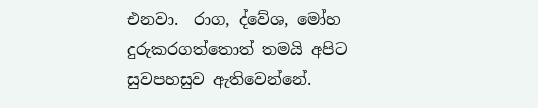එනවා.  රාග, ද්වේශ, මෝහ දුරුකරගත්තොත් තමයි අපිට සුවපහසුව ඇතිවෙන්නේ.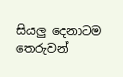සියලු දෙනාටම තෙරුවන්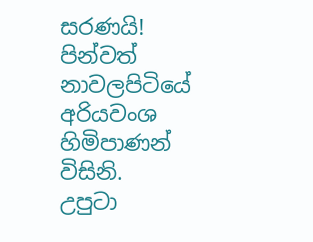සරණයි!
පින්වත් නාවලපිටියේ අරියවංශ හිමිපාණන් විසිනි.
උපුටා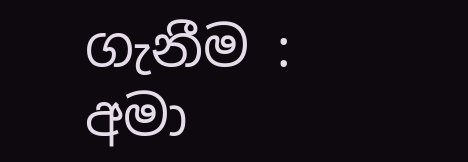ගැනීම :  අමා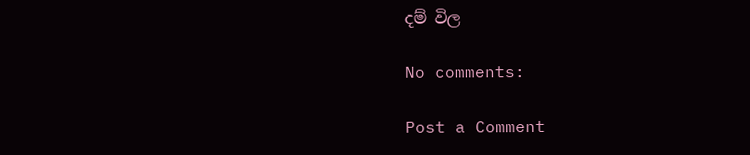දම් විල

No comments:

Post a Comment